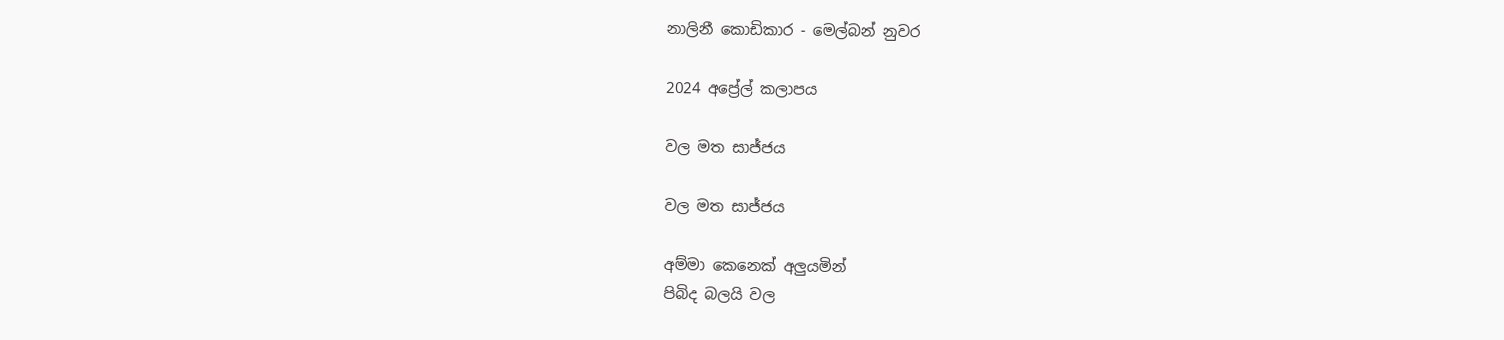නාලිනී කොඩිකාර - මෙල්බන් නුවර

2024 අප්‍රේල් කලාපය

වල මත සාජ්ජය

වල මත සාජ්ජය

අම්මා කෙනෙක් අලුයමින්
පිබිද බලයි වල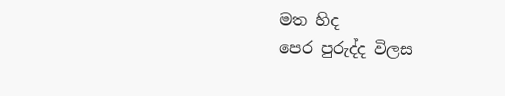මත හිද
පෙර පුරුද්ද විලස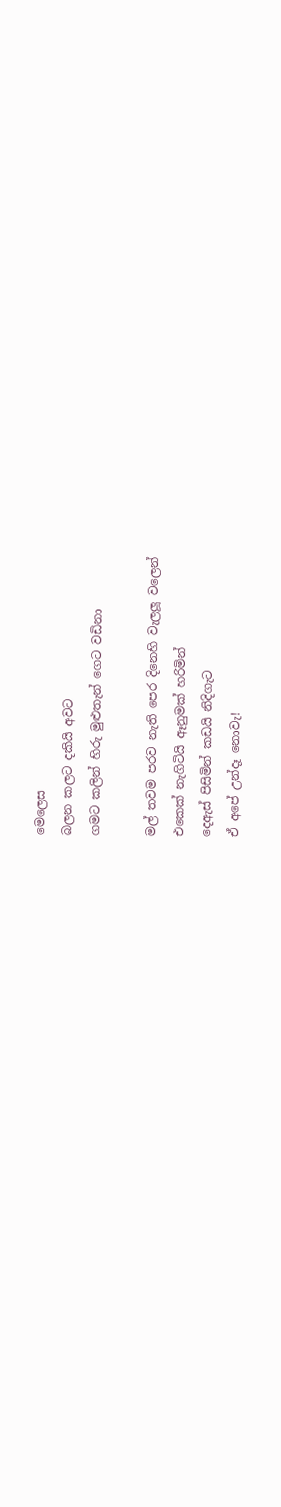මෙලෙස
බලන කලට දකියි අවට
ගමට කලින් හිරු මුළුතැන් ගෙට වඩිනා

මල් තවම පරව නැති පෙර දිනෙහි වැලලූ වලෙන්
එකෙක් නැගිටියි ඈනුමක් හරිමින්
දෙඇස් පිසිමින් කඩයි නිදිගැට
ඒ අපේ උන්දෑ නොවැ!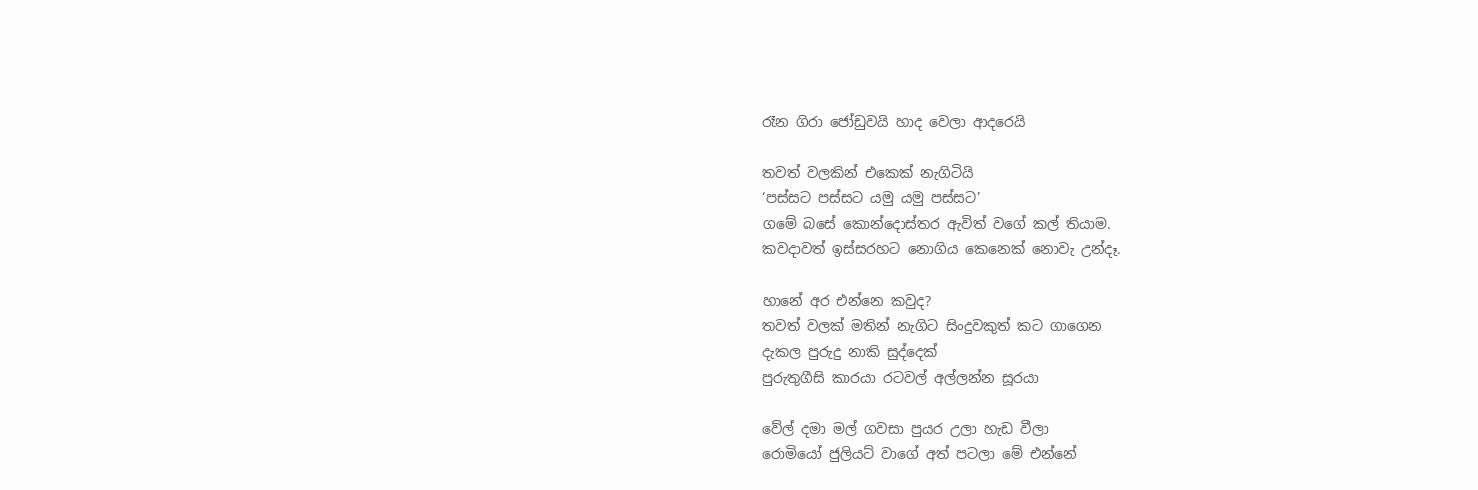රෑන ගිරා ජෝඩුවයි හාද වෙලා ආදරෙයි

තවත් වලකින් එකෙක් නැගිටියි
‘පස්සට පස්සට යමු යමු පස්සට’
ගමේ බසේ කොන්දොස්තර ඇවිත් වගේ කල් තියාම.
කවදාවත් ඉස්සරහට නොගිය කෙනෙක් නොවැ උන්දෑ.

හානේ අර එන්නෙ කවුද?
තවත් වලක් මතින් නැගිට සිංදුවකුත් කට ගාගෙන
දැකල පුරුදු නාකි සුද්දෙක්
පුරුතුගීසි කාරයා රටවල් අල්ලන්න සූරයා

වේල් දමා මල් ගවසා පුයර උලා හැඩ වීලා
රොමියෝ ජුලියට් වාගේ අත් පටලා මේ එන්නේ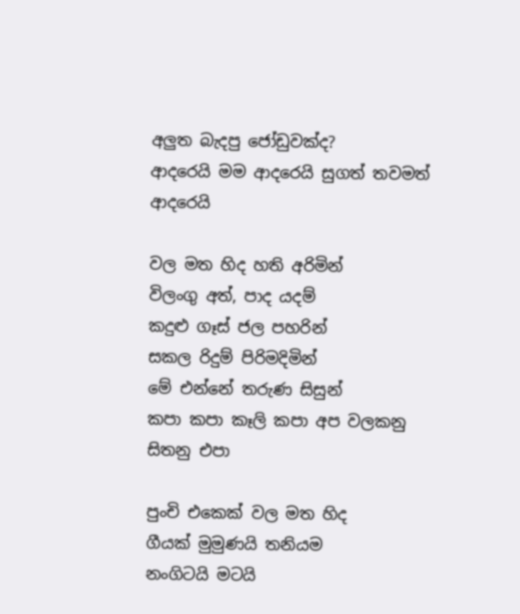අලුත බැදපු ජෝඩුවක්ද?
ආදරෙයි මම ආදරෙයි සුගත් තවමත් ආදරෙයි

වල මත හිද හති අරිමින්
විලංගු අත්, පාද යදම්
කදුළු ගෑස් ජල පහරින්
සකල රිදුම් පිරිමදිමින්
මේ එන්නේ තරුණ සිසුන්
කපා කපා කෑලි කපා අප වලකනු සිතනු එපා

පුංචි එකෙක් වල මත හිද
ගීයක් මුමුණයි තනියම
නංගිටයි මටයි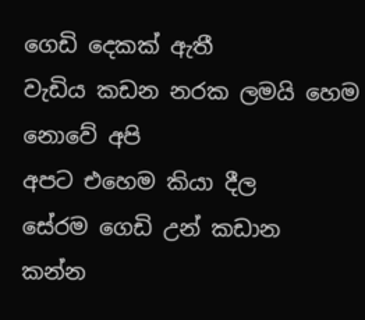ගෙඩි දෙකක් ඇතී
වැඩිය කඩන නරක ලමයි හෙම නොවේ අපි
අපට එහෙම කියා දීල
සේරම ගෙඩි උන් කඩාන
කන්න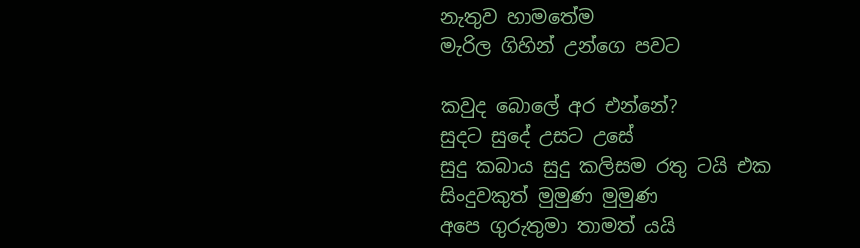නැතුව හාමතේම
මැරිල ගිහින් උන්ගෙ පවට

කවුද බොලේ අර එන්නේ?
සුදට සුදේ උසට උසේ
සුදු කබාය සුදු කලිසම රතු ටයි එක
සිංදුවකුත් මුමුණ මුමුණ
අපෙ ගුරුතුමා තාමත් යයි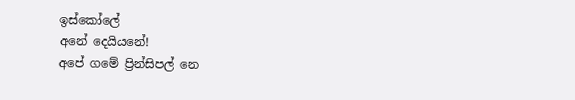ඉස්කෝලේ
අනේ දෙයියනේ!
අපේ ගමේ ප්‍රින්සිපල් නෙ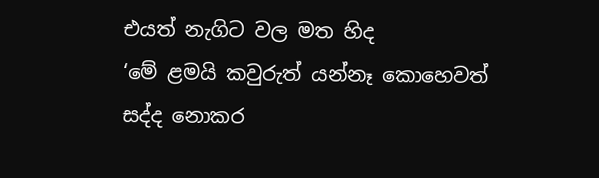එයත් නැගිට වල මත හිද
‘මේ ළමයි කවුරුත් යන්නෑ කොහෙවත්
සද්ද නොකර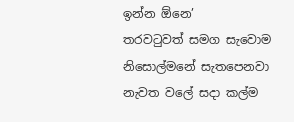ඉන්න ඕනෙ’
තරවටුවත් සමග සැවොම නිසොල්මනේ සැතපෙනවා
නැවත වලේ සදා කල්ම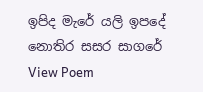ඉපිද මැරේ යලි ඉපදේ නොතිර සසර සාගරේ
View Poem